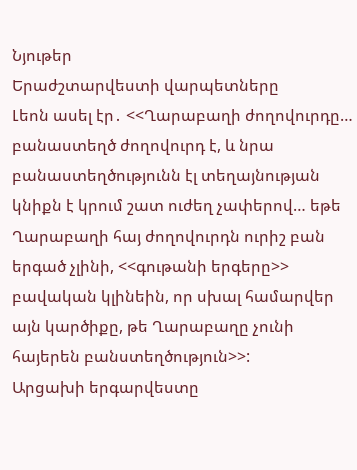Նյութեր
Երաժշտարվեստի վարպետները
Լեոն ասել էր․ <<Ղարաբաղի ժողովուրդը… բանաստեղծ ժողովուրդ է, և նրա բանաստեղծությունն էլ տեղայնության կնիքն է կրում շատ ուժեղ չափերով… եթե Ղարաբաղի հայ ժողովուրդն ուրիշ բան երգած չլինի, <<գութանի երգերը>> բավական կլինեին, որ սխալ համարվեր այն կարծիքը, թե Ղարաբաղը չունի հայերեն բանստեղծություն>>:
Արցախի երգարվեստը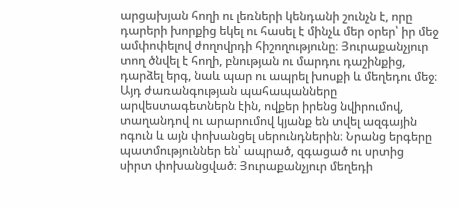արցախյան հողի ու լեռների կենդանի շունչն է, որը դարերի խորքից եկել ու հասել է մինչև մեր օրեր՝ իր մեջ ամփոփելով ժողովրդի հիշողությունը։ Յուրաքանչյուր տող ծնվել է հողի, բնության ու մարդու դաշինքից, դարձել երգ, նաև պար ու ապրել խոսքի և մեղեդու մեջ։
Այդ ժառանգության պահապանները արվեստագետներն էին, ովքեր իրենց նվիրումով, տաղանդով ու արարումով կյանք են տվել ազգային ոգուն և այն փոխանցել սերունդներին։ Նրանց երգերը պատմություններ են՝ ապրած, զգացած ու սրտից սիրտ փոխանցված։ Յուրաքանչյուր մեղեդի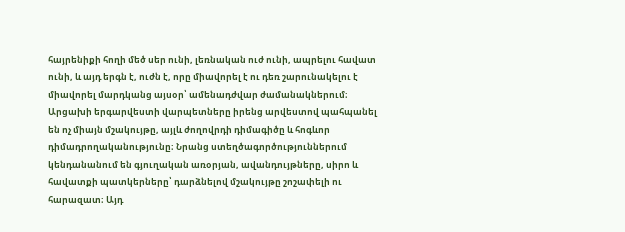հայրենիքի հողի մեծ սեր ունի, լեռնական ուժ ունի, ապրելու հավատ ունի, և այդ երգն է, ուժն է, որը միավորել է ու դեռ շարունակելու է միավորել մարդկանց այսօր՝ ամենադժվար ժամանակներում։
Արցախի երգարվեստի վարպետները իրենց արվեստով պահպանել են ոչ միայն մշակույթը, այլև ժողովրդի դիմագիծը և հոգևոր դիմադրողականությունը։ Նրանց ստեղծագործություններում կենդանանում են գյուղական առօրյան, ավանդույթները, սիրո և հավատքի պատկերները՝ դարձնելով մշակույթը շոշափելի ու հարազատ։ Այդ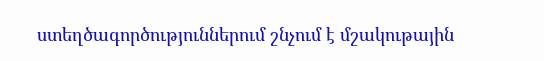ստեղծագործություններում շնչում է մշակութային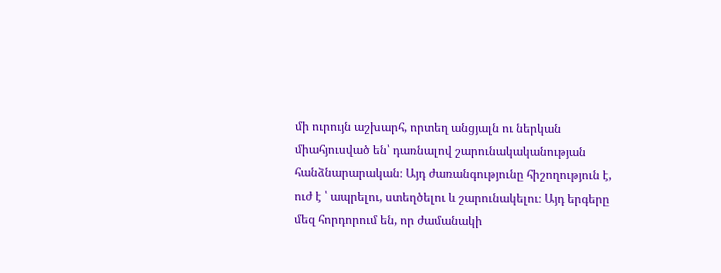մի ուրույն աշխարհ, որտեղ անցյալն ու ներկան միահյուսված են՝ դառնալով շարունակականության հանձնարարական։ Այդ ժառանգությունը հիշողություն է, ուժ է ՝ ապրելու, ստեղծելու և շարունակելու։ Այդ երգերը մեզ հորդորում են, որ ժամանակի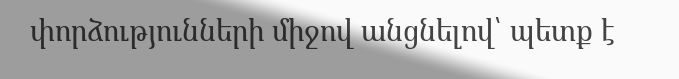փորձությունների միջով անցնելով՝ պետք է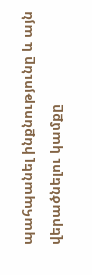պահպանել ինքնությունը և այն վերածնելու կամքը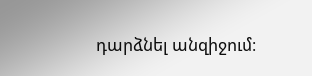դարձնել անզիջում։